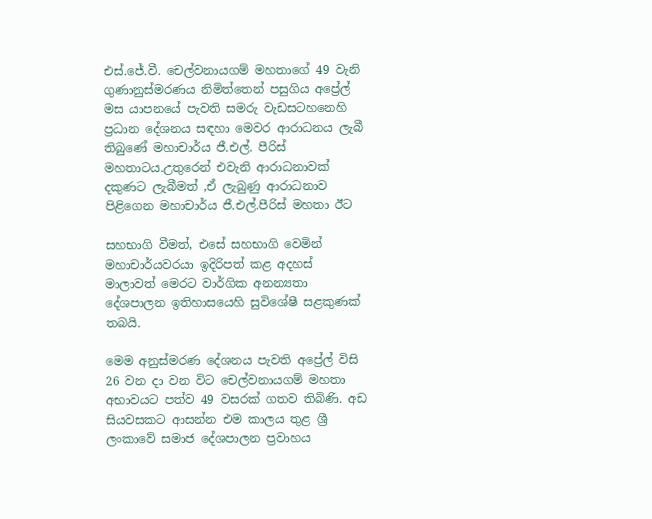එස්.ජේ.වී. චෙල්වනායගම් මහතාගේ 49 වැනි ගුණානුස්මරණය නිමිත්තෙන් පසුගිය අප්‍රේල් මස යාපනයේ පැවති සමරු වැඩසටහනෙහි ප්‍රධාන දේශනය සඳහා මෙවර ආරාධනය ලැබී තිබුණේ මහාචාර්ය ජී.එල්. පීරිස් මහතාටය.උතුරෙන් එවැනි ආරාධනාවක් දකුණට ලැබීමත් ,ඒ ලැබුණු ආරාධනාව පිළිගෙන මහාචාර්ය ජී.එල්.පීරිස් මහතා ඊට

සහභාගි වීමත්, එසේ සහභාගි වෙමින් මහාචාර්යවරයා ඉදිරිපත් කළ අදහස් මාලාවත් මෙරට වාර්ගික අනන්‍යතා දේශපාලන ඉතිහාසයෙහි සුවිශේෂී සළකුණක් තබයි.

මෙම අනුස්මරණ දේශනය පැවති අප්‍රේල් විසි 26 වන දා වන විට චෙල්වනායගම් මහතා අභාවයට පත්ව 49 වසරක් ගතව තිබිණි. අඩ සියවසකට ආසන්න එම කාලය තුළ ශ්‍රී ලංකාවේ සමාජ දේශපාලන ප්‍රවාහය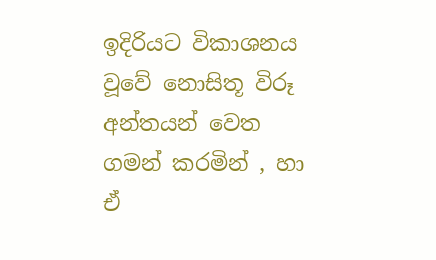ඉදිරියට විකාශනය වූවේ නොසිතූ විරූ අන්තයන් වෙත ගමන් කරමින් , හා ඒ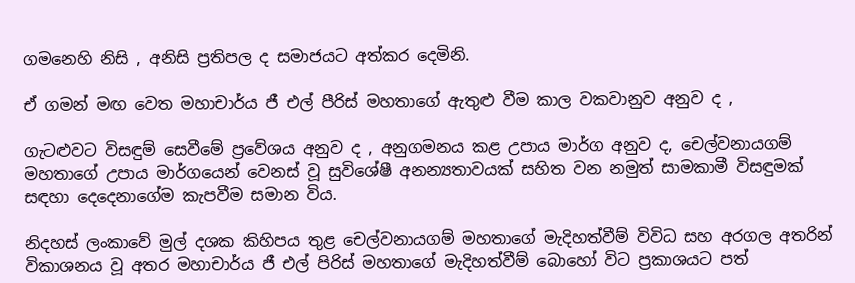ගමනෙහි නිසි , අනිසි ප්‍රතිපල ද සමාජයට අත්කර දෙමිනි.

ඒ ගමන් මඟ වෙත මහාචාර්ය ජී එල් පීරිස් මහතාගේ ඇතුළු වීම කාල වකවානුව අනුව ද ,

ගැටළුවට විසඳුම් සෙවීමේ ප්‍රවේශය අනුව ද , අනුගමනය කළ උපාය මාර්ග අනුව ද, චෙල්වනායගම් මහතාගේ උපාය මාර්ගයෙන් වෙනස් වූ සුවිශේෂී අනන්‍යතාවයක් සහිත වන නමුත් සාමකාමී විසඳුමක් සඳහා දෙදෙනාගේම කැපවීම සමාන විය.

නිදහස් ලංකාවේ මුල් දශක කිහිපය තුළ චෙල්වනායගම් මහතාගේ මැදිහත්වීම් විවිධ සහ අරගල අතරින් විකාශනය වූ අතර මහාචාර්ය ජී එල් පිරිස් මහතාගේ මැදිහත්වීම් බොහෝ විට ප්‍රකාශයට පත්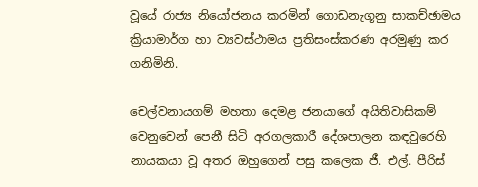වූයේ රාජ්‍ය නියෝජනය කරමින් ගොඩනැගූනු සාකච්ඡාමය ක්‍රියාමාර්ග හා ව්‍යවස්ථාමය ප්‍රතිසංස්කරණ අරමුණු කර ගනිමිනි.

චෙල්වනායගම් මහතා දෙමළ ජනයාගේ අයිතිවාසිකම් වෙනුවෙන් පෙනී සිටි අරගලකාරී දේශපාලන කඳවුරෙහි නායකයා වූ අතර ඔහුගෙන් පසු කලෙක ජී. එල්. පීරිස්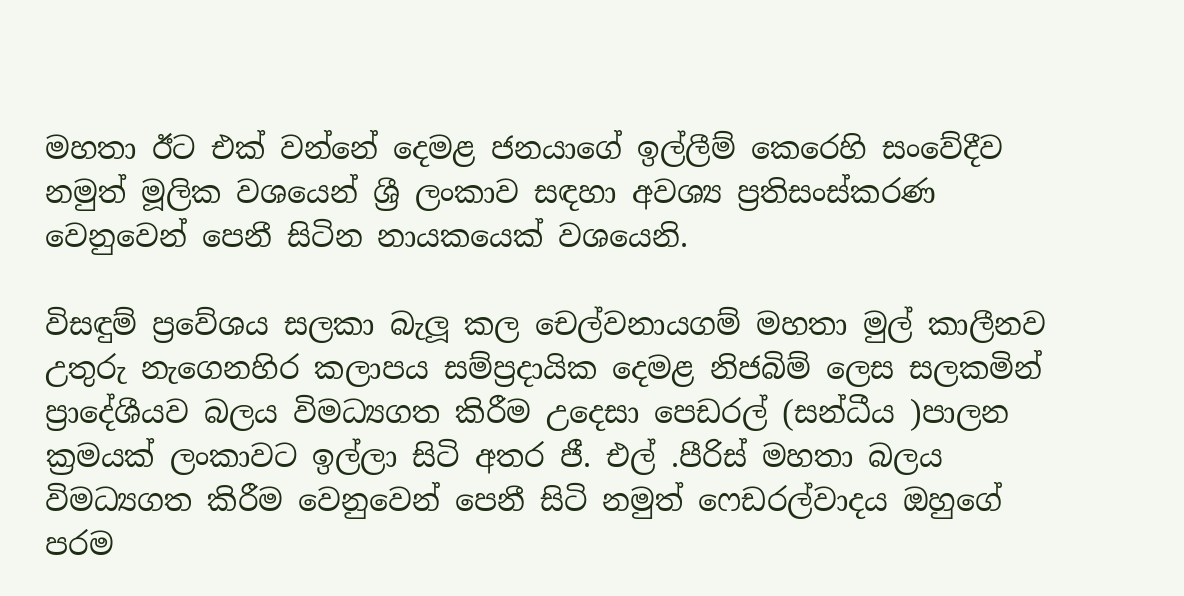මහතා ඊට එක් වන්නේ දෙමළ ජනයාගේ ඉල්ලීම් කෙරෙහි සංවේදීව නමුත් මූලික වශයෙන් ශ්‍රී ලංකාව සඳහා අවශ්‍ය ප්‍රතිසංස්කරණ වෙනුවෙන් පෙනී සිටින නායකයෙක් වශයෙනි.

විසඳුම් ප්‍රවේශය සලකා බැලූ කල චෙල්වනායගම් මහතා මුල් කාලීනව උතුරු නැගෙනහිර කලාපය සම්ප්‍රදායික දෙමළ නිජබිම් ලෙස සලකමින් ප්‍රාදේශීයව බලය විමධ්‍යගත කිරීම උදෙසා පෙඩරල් (සන්ධීය )පාලන ක්‍රමයක් ලංකාවට ඉල්ලා සිටි අතර ජී. එල් .පීරිස් මහතා බලය විමධ්‍යගත කිරීම වෙනුවෙන් පෙනී සිටි නමුත් ෆෙඩරල්වාදය ඔහුගේ පරම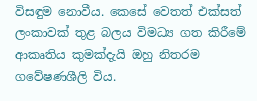විසඳුම නොවීය. කෙසේ වෙතත් එක්සත් ලංකාවක් තුළ බලය විමධ්‍ය ගත කිරීමේ ආකෘතිය කුමක්දැයි ඔහු නිතරම ගවේෂණශීලි විය.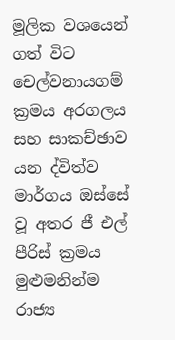මූලික වශයෙන් ගත් විට චෙල්වනායගම් ක්‍රමය අරගලය සහ සාකච්ඡාව යන ද්විත්ව මාර්ගය ඔස්සේ වූ අතර ජී එල් පීරිස් ක්‍රමය මුළුමනින්ම රාජ්‍ය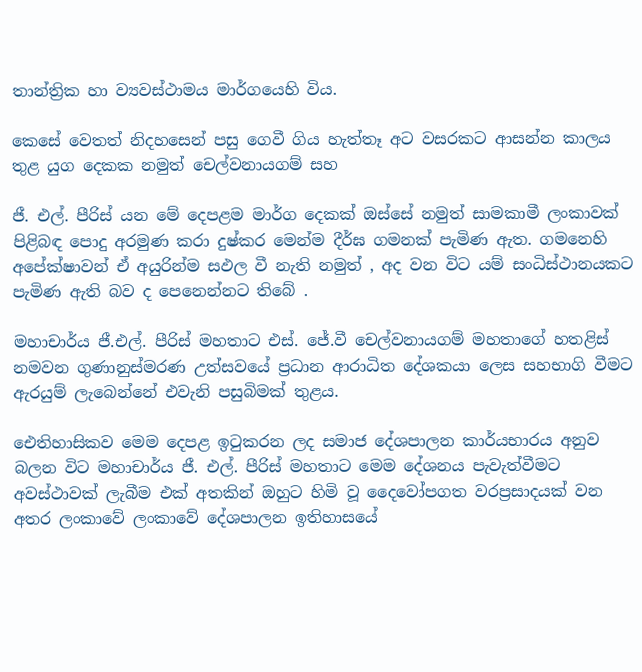තාන්ත්‍රික හා ව්‍යවස්ථාමය මාර්ගයෙහි විය.

කෙසේ වෙතත් නිදහසෙන් පසු ගෙවී ගිය හැත්තෑ අට වසරකට ආසන්න කාලය තුළ යුග දෙකක නමුත් චෙල්වනායගම් සහ

ජී. එල්. පීරිස් යන මේ දෙපළම මාර්ග දෙකක් ඔස්සේ නමුත් සාමකාමී ලංකාවක් පිළිබඳ පොදු අරමුණ කරා දුෂ්කර මෙන්ම දීර්ඝ ගමනක් පැමිණ ඇත. ගමනෙහි අපේක්ෂාවන් ඒ අයුරින්ම සඵල වී නැති නමුත් , අද වන විට යම් සංධිස්ථානයකට පැමිණ ඇති බව ද පෙනෙන්නට තිබේ .

මහාචාර්ය ජී.එල්. පීරිස් මහතාට එස්. ජේ.වී චෙල්වනායගම් මහතාගේ හතළිස් නමවන ගුණානුස්මරණ උත්සවයේ ප්‍රධාන ආරාධිත දේශකයා ලෙස සහභාගි වීමට ඇරයුම් ලැබෙන්නේ එවැනි පසුබිමක් තුළය.

ඓතිහාසිකව මෙම දෙපළ ඉටුකරන ලද සමාජ දේශපාලන කාර්යභාරය අනුව බලන විට මහාචාර්ය ජී. එල්. පීරිස් මහතාට මෙම දේශනය පැවැත්වීමට අවස්ථාවක් ලැබීම එක් අතකින් ඔහුට හිමි වූ දෛවෝපගත වරප්‍රසාදයක් වන අතර ලංකාවේ ලංකාවේ දේශපාලන ඉතිහාසයේ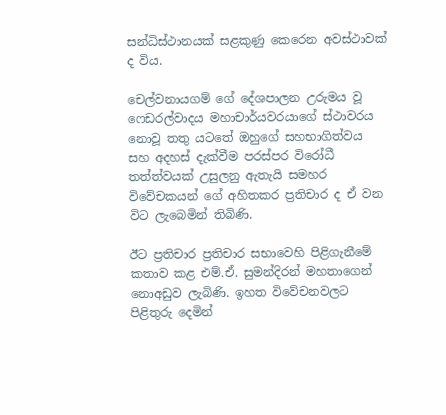සන්ධිස්ථානයක් සළකුණු කෙරෙන අවස්ථාවක් ද විය.

චෙල්වනායගම් ගේ දේශපාලන උරුමය වූ ෆෙඩරල්වාදය මහාචාර්යවරයාගේ ස්ථාවරය නොවූ තතු යටතේ ඔහුගේ සහභාගිත්වය සහ අදහස් දැක්වීම පරස්පර විරෝධී තත්ත්වයක් උසුලනු ඇතැයි සමහර විවේචකයන් ගේ අහිතකර ප්‍රතිචාර ද ඒ වන විට ලැබෙමින් තිබිණි.

ඊට ප්‍රතිචාර ප්‍රතිචාර සභාවෙහි පිළිගැනීමේ කතාව කළ එම්.ඒ. සුමන්දිරන් මහතාගෙන් නොඅඩුව ලැබිණි. ඉහත විවේචනවලට පිළිතුරු දෙමින්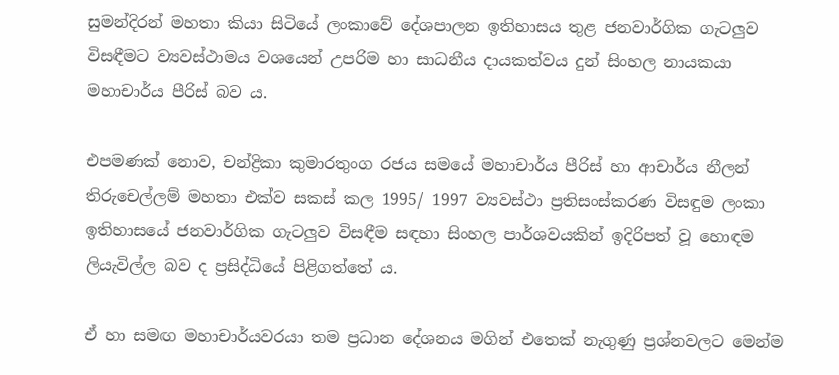සුමන්දිරන් මහතා කියා සිටියේ ලංකාවේ දේශපාලන ඉතිහාසය තුළ ජනවාර්ගික ගැටලුව විසඳීමට ව්‍යවස්ථාමය වශයෙන් උපරිම හා සාධනීය දායකත්වය දුන් සිංහල නායකයා මහාචාර්ය පීරිස් බව ය.

එපමණක් නොව, චන්ද්‍රිකා කුමාරතුංග රජය සමයේ මහාචාර්ය පීරිස් හා ආචාර්ය නීලන් තිරුචෙල්ලම් මහතා එක්ව සකස් කල 1995/ 1997 ව්‍යවස්ථා ප්‍රතිසංස්කරණ විසඳුම ලංකා ඉතිහාසයේ ජනවාර්ගික ගැටලුව විසඳීම සඳහා සිංහල පාර්ශවයකින් ඉදිරිපත් වූ හොඳම ලියැවිල්ල බව ද ප්‍රසිද්ධියේ පිළිගත්තේ ය.

ඒ හා සමඟ මහාචාර්යවරයා තම ප්‍රධාන දේශනය මගින් එතෙක් නැගුණු ප්‍රශ්නවලට මෙන්ම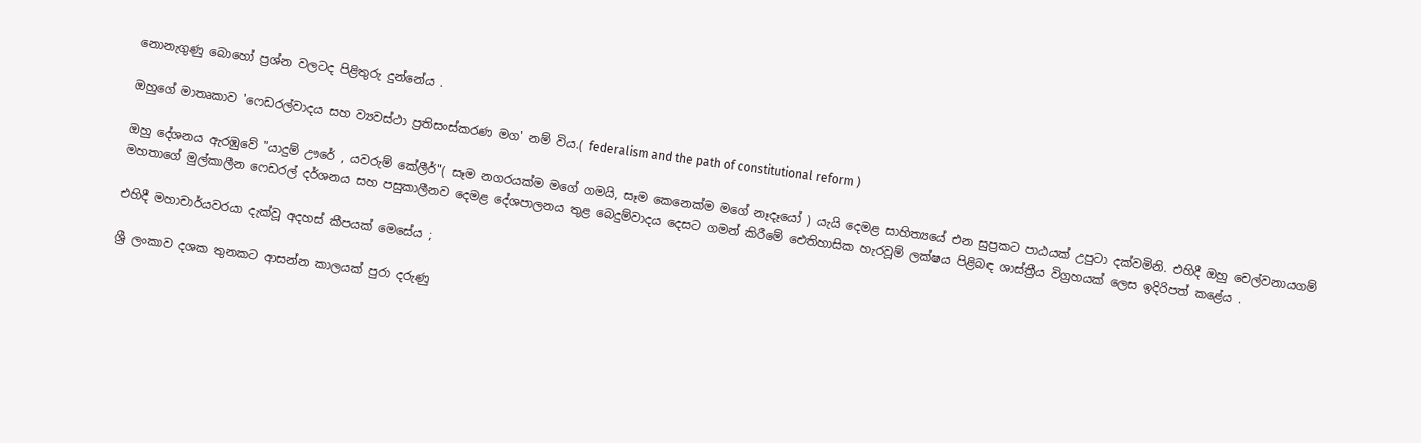නොනැගුණු බොහෝ ප්‍රශ්න වලටද පිළිතුරු දුන්නේය .

ඔහුගේ මාතෘකාව 'ෆෙඩරල්වාදය සහ ව්‍යවස්ථා ප්‍රතිසංස්කරණ මග' නම් විය.( federalism and the path of constitutional reform )

ඔහු දේශනය ඇරඹුවේ "යාදුම් ඌරේ , යවරුම් කේලීර්"( සෑම නගරයක්ම මගේ ගමයි, සෑම කෙනෙක්ම මගේ නෑදෑයෝ ) යැයි දෙමළ සාහිත්‍යයේ එන සුප්‍රකට පාඨයක් උපුටා දක්වමිනි. එහිදී ඔහු චෙල්වනායගම් මහතාගේ මුල්කාලීන ෆෙඩරල් දර්ශනය සහ පසුකාලීනව දෙමළ දේශපාලනය තුළ බෙදුම්වාදය දෙසට ගමන් කිරීමේ ඓතිහාසික හැරවූම් ලක්ෂය පිළිබඳ ශාස්ත්‍රීය විග්‍රහයක් ලෙස ඉදිරිපත් කළේය .

එහිදී මහාචාර්යවරයා දැක්වූ අදහස් කීපයක් මෙසේය ;

ශ්‍රී ලංකාව දශක තුනකට ආසන්න කාලයක් පුරා දරුණු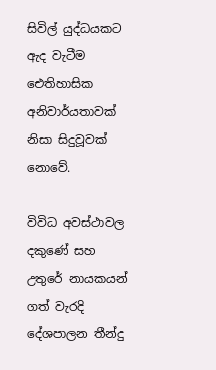සිවිල් යුද්ධයකට ඇද වැටීම ඓතිහාසික අනිවාර්යතාවක් නිසා සිදුවූවක් නොවේ.

විවිධ අවස්ථාවල දකුණේ සහ උතුරේ නායකයන් ගත් වැරදි දේශපාලන තීන්දු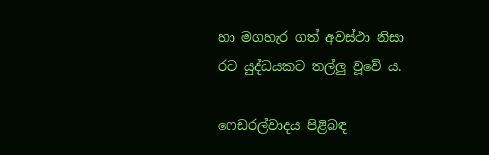හා මගහැර ගත් අවස්ථා නිසා රට යුද්ධයකට තල්ලු වූවේ ය.

ෆෙඩරල්වාදය පිළිබඳ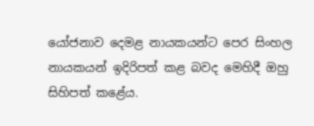යෝජනාව දෙමළ නායකයන්ට පෙර සිංහල නායකයන් ඉදිරිපත් කළ බවද මෙහිදී ඔහු සිහිපත් කළේය.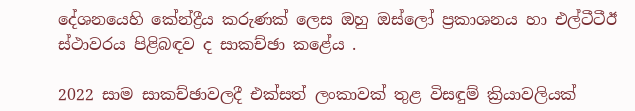දේශනයෙහි කේන්ද්‍රීය කරුණක් ලෙස ඔහු ඔස්ලෝ ප්‍රකාශනය හා එල්ටීටීඊ ස්ථාවරය පිළිබඳව ද සාකච්ඡා කළේය .

2022 සාම සාකච්ඡාවලදී එක්සත් ලංකාවක් තුළ විසඳුම් ක්‍රියාවලියක්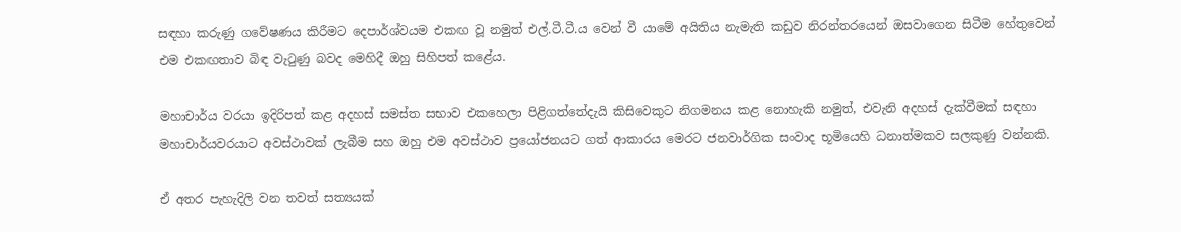සඳහා කරුණු ගවේෂණය කිරීමට දෙපාර්ශ්වයම එකඟ වූ නමුත් එල්.ටී.ටී.ය වෙන් වී යාමේ අයිතිය නැමැති කඩුව නිරන්තරයෙන් ඔසවාගෙන සිටීම හේතුවෙන් එම එකඟතාව බිඳ වැටුණු බවද මෙහිදී ඔහු සිහිපත් කළේය.

මහාචාර්ය වරයා ඉදිරිපත් කළ අදහස් සමස්ත සභාව එකහෙලා පිළිගත්තේදැයි කිසිවෙකුට නිගමනය කළ නොහැකි නමුත්, එවැනි අදහස් දැක්වීමක් සඳහා මහාචාර්යවරයාට අවස්ථාවක් ලැබීම සහ ඔහු එම අවස්ථාව ප්‍රයෝජනයට ගත් ආකාරය මෙරට ජනවාර්ගික සංවාද භූමියෙහි ධනාත්මකව සලකුණු වන්නකි.

ඒ අතර පැහැදිලි වන තවත් සත්‍යයක්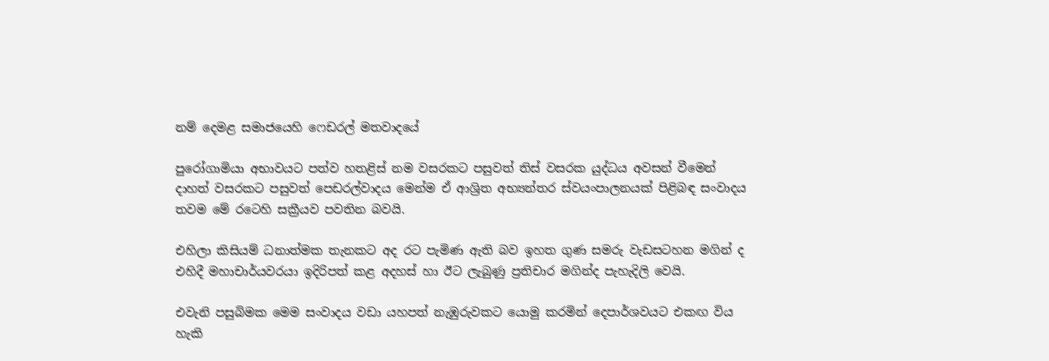නම් දෙමළ සමාජයෙහි ෆෙඩරල් මතවාදයේ

පුරෝගාමියා අභාවයට පත්ව හතළිස් නම වසරකට පසුවත් තිස් වසරක යුද්ධය අවසන් වීමෙන් දාහත් වසරකට පසුවත් පෙඩරල්වාදය මෙන්ම ඒ ආශ්‍රිත අභ්‍යන්තර ස්වයංපාලනයක් පිළිබඳ සංවාදය තවම මේ රටෙහි සක්‍රීයව පවතින බවයි.

එහිලා කිසියම් ධනාත්මක තැනකට අද රට පැමිණ ඇති බව ඉහත ගුණ සමරු වැඩසටහන මගින් ද එහිදී මහාචාර්යවරයා ඉදිරිපත් කළ අදහස් හා ඊට ලැබුණු ප්‍රතිචාර මගින්ද පැහැදිලි වෙයි.

එවැනි පසුබිමක මෙම සංවාදය වඩා යහපත් නැඹුරුවකට යොමු කරමින් දෙපාර්ශවයට එකඟ විය හැකි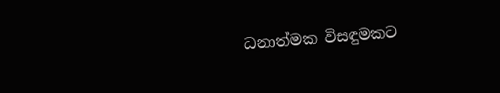ධනාත්මක විසඳුමකට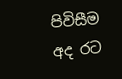පිවිසීම අද රට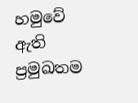හමුවේ ඇති ප්‍රමුඛතම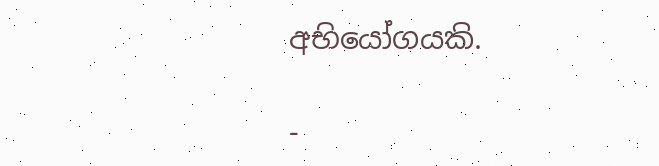අභියෝගයකි.

-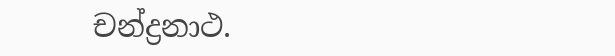චන්ද්‍රනාථ.